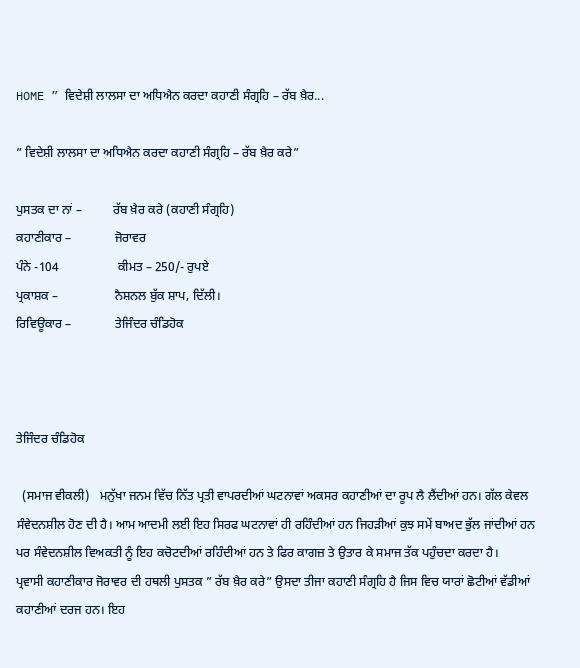HOME ” ਵਿਦੇਸ਼ੀ ਲਾਲਸਾ ਦਾ ਅਧਿਐਨ ਕਰਦਾ ਕਹਾਣੀ ਸੰਗ੍ਰਹਿ – ਰੱਬ ਖ਼ੈਰ...

” ਵਿਦੇਸ਼ੀ ਲਾਲਸਾ ਦਾ ਅਧਿਐਨ ਕਰਦਾ ਕਹਾਣੀ ਸੰਗ੍ਰਹਿ – ਰੱਬ ਖ਼ੈਰ ਕਰੇ”

ਪੁਸਤਕ ਦਾ ਨਾਂ –          ਰੱਬ ਖ਼ੈਰ ਕਰੇ (ਕਹਾਣੀ ਸੰਗ੍ਰਹਿ)
ਕਹਾਣੀਕਾਰ –              ਜੋਰਾਵਰ
ਪੰਨੇ -104                   ਕੀਮਤ – 250/- ਰੁਪਏ
ਪ੍ਰਕਾਸ਼ਕ –                  ਨੈਸ਼ਨਲ ਬੁੱਕ ਸ਼ਾਪ, ਦਿੱਲੀ।
ਰਿਵਿਊਕਾਰ –              ਤੇਜਿੰਦਰ ਚੰਡਿਹੋਕ



ਤੇਜਿੰਦਰ ਚੰਡਿਹੋਕ

  (ਸਮਾਜ ਵੀਕਲੀ)   ਮਨੁੱਖਾ ਜਨਮ ਵਿੱਚ ਨਿੱਤ ਪ੍ਰਤੀ ਵਾਪਰਦੀਆਂ ਘਟਨਾਵਾਂ ਅਕਸਰ ਕਹਾਣੀਆਂ ਦਾ ਰੂਪ ਲੈ ਲੈਂਦੀਆਂ ਹਨ। ਗੱਲ ਕੇਵਲ ਸੰਵੇਦਨਸ਼ੀਲ ਹੋਣ ਦੀ ਹੈ। ਆਮ ਆਦਮੀ ਲਈ ਇਹ ਸਿਰਫ ਘਟਨਾਵਾਂ ਹੀ ਰਹਿੰਦੀਆਂ ਹਨ ਜਿਹੜੀਆਂ ਕੁਝ ਸਮੇਂ ਬਾਅਦ ਭੁੱਲ ਜਾਂਦੀਆਂ ਹਨ ਪਰ ਸੰਵੇਦਨਸ਼ੀਲ ਵਿਅਕਤੀ ਨੂੰ ਇਹ ਕਚੋਟਦੀਆਂ ਰਹਿੰਦੀਆਂ ਹਨ ਤੇ ਫਿਰ ਕਾਗਜ਼ ਤੇ ਉਤਾਰ ਕੇ ਸਮਾਜ ਤੱਕ ਪਹੁੰਚਦਾ ਕਰਦਾ ਹੈ।
ਪ੍ਰਵਾਸੀ ਕਹਾਣੀਕਾਰ ਜੋਰਾਵਰ ਦੀ ਹਥਲੀ ਪੁਸਤਕ ” ਰੱਬ ਖ਼ੈਰ ਕਰੇ” ਉਸਦਾ ਤੀਜਾ ਕਹਾਣੀ ਸੰਗ੍ਰਹਿ ਹੈ ਜਿਸ ਵਿਚ ਯਾਰਾਂ ਛੋਟੀਆਂ ਵੱਡੀਆਂ ਕਹਾਣੀਆਂ ਦਰਜ ਹਨ। ਇਹ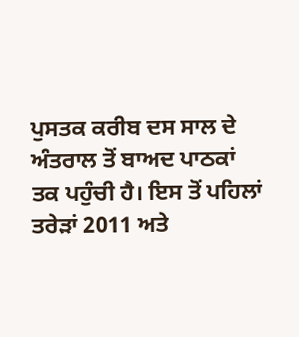ਪੁਸਤਕ ਕਰੀਬ ਦਸ ਸਾਲ ਦੇ ਅੰਤਰਾਲ ਤੋਂ ਬਾਅਦ ਪਾਠਕਾਂ ਤਕ ਪਹੁੰਚੀ ਹੈ। ਇਸ ਤੋਂ ਪਹਿਲਾਂ ਤਰੇੜਾਂ 2011 ਅਤੇ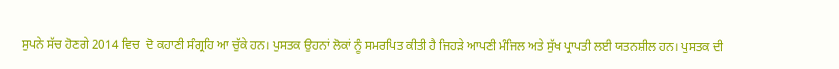ਸੁਪਨੇ ਸੱਚ ਹੋਣਗੇ 2014 ਵਿਚ  ਦੋ ਕਹਾਣੀ ਸੰਗ੍ਰਹਿ ਆ ਚੁੱਕੇ ਹਨ। ਪੁਸਤਕ ਉਹਨਾਂ ਲੋਕਾਂ ਨੂੰ ਸਮਰਪਿਤ ਕੀਤੀ ਹੈ ਜਿਹੜੇ ਆਪਣੀ ਮੰਜਿਲ ਅਤੇ ਸੁੱਖ ਪ੍ਰਾਪਤੀ ਲਈ ਯਤਨਸ਼ੀਲ ਹਨ। ਪੁਸਤਕ ਦੀ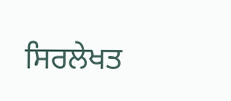ਸਿਰਲੇਖਤ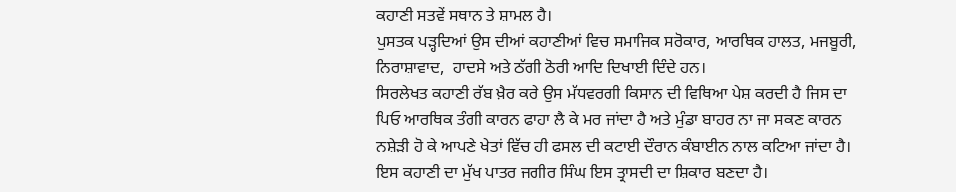ਕਹਾਣੀ ਸਤਵੇਂ ਸਥਾਨ ਤੇ ਸ਼ਾਮਲ ਹੈ।
ਪੁਸਤਕ ਪੜ੍ਹਦਿਆਂ ਉਸ ਦੀਆਂ ਕਹਾਣੀਆਂ ਵਿਚ ਸਮਾਜਿਕ ਸਰੋਕਾਰ, ਆਰਥਿਕ ਹਾਲਤ, ਮਜਬੂਰੀ, ਨਿਰਾਸ਼ਾਵਾਦ,  ਹਾਦਸੇ ਅਤੇ ਠੱਗੀ ਠੋਰੀ ਆਦਿ ਦਿਖਾਈ ਦਿੰਦੇ ਹਨ।
ਸਿਰਲੇਖਤ ਕਹਾਣੀ ਰੱਬ ਖ਼ੈਰ ਕਰੇ ਉਸ ਮੱਧਵਰਗੀ ਕਿਸਾਨ ਦੀ ਵਿਥਿਆ ਪੇਸ਼ ਕਰਦੀ ਹੈ ਜਿਸ ਦਾ ਪਿਓ ਆਰਥਿਕ ਤੰਗੀ ਕਾਰਨ ਫਾਹਾ ਲੈ ਕੇ ਮਰ ਜਾਂਦਾ ਹੈ ਅਤੇ ਮੁੰਡਾ ਬਾਹਰ ਨਾ ਜਾ ਸਕਣ ਕਾਰਨ ਨਸ਼ੇੜੀ ਹੋ ਕੇ ਆਪਣੇ ਖੇਤਾਂ ਵਿੱਚ ਹੀ ਫਸਲ ਦੀ ਕਟਾਈ ਦੌਰਾਨ ਕੰਬਾਈਨ ਨਾਲ ਕਟਿਆ ਜਾਂਦਾ ਹੈ। ਇਸ ਕਹਾਣੀ ਦਾ ਮੁੱਖ ਪਾਤਰ ਜਗੀਰ ਸਿੰਘ ਇਸ ਤ੍ਰਾਸਦੀ ਦਾ ਸ਼ਿਕਾਰ ਬਣਦਾ ਹੈ।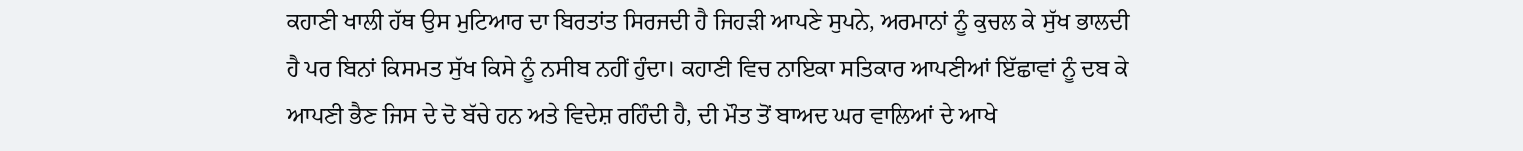ਕਹਾਣੀ ਖਾਲੀ ਹੱਥ ਉਸ ਮੁਟਿਆਰ ਦਾ ਬਿਰਤਾਂਤ ਸਿਰਜਦੀ ਹੈ ਜਿਹੜੀ ਆਪਣੇ ਸੁਪਨੇ, ਅਰਮਾਨਾਂ ਨੂੰ ਕੁਚਲ ਕੇ ਸੁੱਖ ਭਾਲਦੀ ਹੈ ਪਰ ਬਿਨਾਂ ਕਿਸਮਤ ਸੁੱਖ ਕਿਸੇ ਨੂੰ ਨਸੀਬ ਨਹੀਂ ਹੁੰਦਾ। ਕਹਾਣੀ ਵਿਚ ਨਾਇਕਾ ਸਤਿਕਾਰ ਆਪਣੀਆਂ ਇੱਛਾਵਾਂ ਨੂੰ ਦਬ ਕੇ ਆਪਣੀ ਭੈਣ ਜਿਸ ਦੇ ਦੋ ਬੱਚੇ ਹਨ ਅਤੇ ਵਿਦੇਸ਼ ਰਹਿੰਦੀ ਹੈ, ਦੀ ਮੌਤ ਤੋਂ ਬਾਅਦ ਘਰ ਵਾਲਿਆਂ ਦੇ ਆਖੇ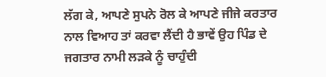ਲੱਗ ਕੇ, ਆਪਣੇ ਸੁਪਨੇ ਰੋਲ ਕੇ ਆਪਣੇ ਜੀਜੇ ਕਰਤਾਰ ਨਾਲ ਵਿਆਹ ਤਾਂ ਕਰਵਾ ਲੈਂਦੀ ਹੈ ਭਾਵੇਂ ਉਹ ਪਿੰਡ ਦੇ ਜਗਤਾਰ ਨਾਮੀ ਲੜਕੇ ਨੂੰ ਚਾਹੁੰਦੀ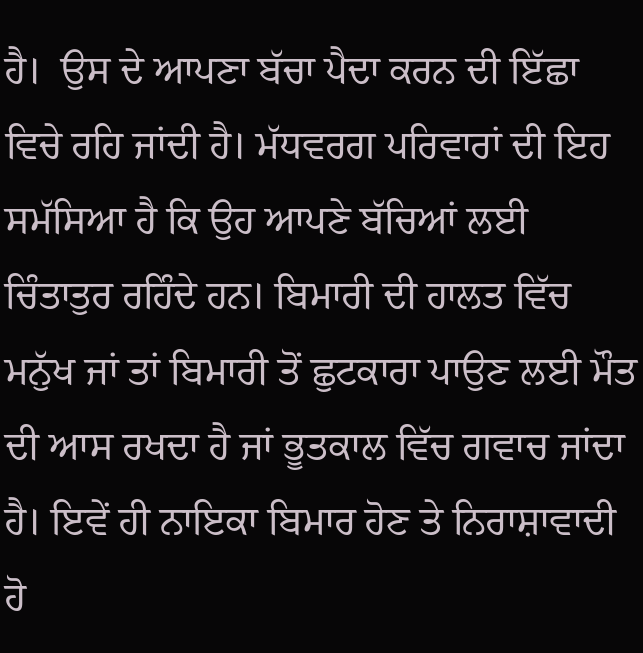ਹੈ।  ਉਸ ਦੇ ਆਪਣਾ ਬੱਚਾ ਪੈਦਾ ਕਰਨ ਦੀ ਇੱਛਾ ਵਿਚੇ ਰਹਿ ਜਾਂਦੀ ਹੈ। ਮੱਧਵਰਗ ਪਰਿਵਾਰਾਂ ਦੀ ਇਹ ਸਮੱਸਿਆ ਹੈ ਕਿ ਉਹ ਆਪਣੇ ਬੱਚਿਆਂ ਲਈ ਚਿੰਤਾਤੁਰ ਰਹਿੰਦੇ ਹਨ। ਬਿਮਾਰੀ ਦੀ ਹਾਲਤ ਵਿੱਚ ਮਨੁੱਖ ਜਾਂ ਤਾਂ ਬਿਮਾਰੀ ਤੋਂ ਛੁਟਕਾਰਾ ਪਾਉਣ ਲਈ ਮੌਤ ਦੀ ਆਸ ਰਖਦਾ ਹੈ ਜਾਂ ਭੂਤਕਾਲ ਵਿੱਚ ਗਵਾਚ ਜਾਂਦਾ ਹੈ। ਇਵੇਂ ਹੀ ਨਾਇਕਾ ਬਿਮਾਰ ਹੋਣ ਤੇ ਨਿਰਾਸ਼ਾਵਾਦੀ ਹੋ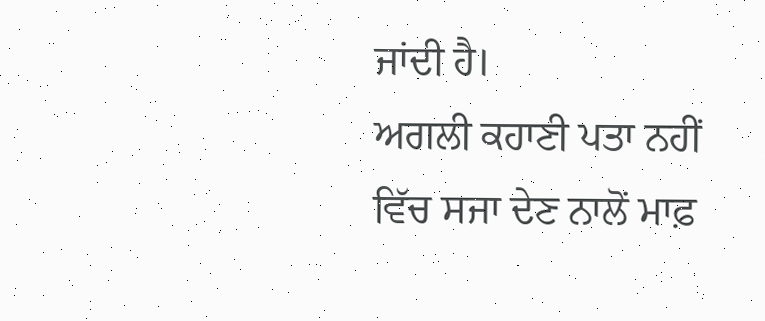ਜਾਂਦੀ ਹੈ।
ਅਗਲੀ ਕਹਾਣੀ ਪਤਾ ਨਹੀਂ ਵਿੱਚ ਸਜਾ ਦੇਣ ਨਾਲੋਂ ਮਾਫ਼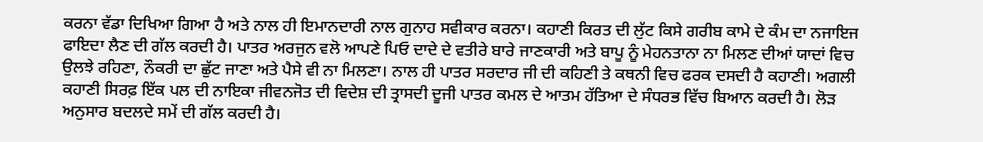ਕਰਨਾ ਵੱਡਾ ਦਿਖਿਆ ਗਿਆ ਹੈ ਅਤੇ ਨਾਲ ਹੀ ਇਮਾਨਦਾਰੀ ਨਾਲ ਗੁਨਾਹ ਸਵੀਕਾਰ ਕਰਨਾ। ਕਹਾਣੀ ਕਿਰਤ ਦੀ ਲੁੱਟ ਕਿਸੇ ਗਰੀਬ ਕਾਮੇ ਦੇ ਕੰਮ ਦਾ ਨਜਾਇਜ ਫਾਇਦਾ ਲੈਣ ਦੀ ਗੱਲ ਕਰਦੀ ਹੈ। ਪਾਤਰ ਅਰਜੁਨ ਵਲੋ ਆਪਣੇ ਪਿਓ ਦਾਦੇ ਦੇ ਵਤੀਰੇ ਬਾਰੇ ਜਾਣਕਾਰੀ ਅਤੇ ਬਾਪੂ ਨੂੰ ਮੇਹਨਤਾਨਾ ਨਾ ਮਿਲਣ ਦੀਆਂ ਯਾਦਾਂ ਵਿਚ ਉਲਝੇ ਰਹਿਣਾ, ਨੌਕਰੀ ਦਾ ਛੁੱਟ ਜਾਣਾ ਅਤੇ ਪੈਸੇ ਵੀ ਨਾ ਮਿਲਣਾ। ਨਾਲ ਹੀ ਪਾਤਰ ਸਰਦਾਰ ਜੀ ਦੀ ਕਹਿਣੀ ਤੇ ਕਥਨੀ ਵਿਚ ਫਰਕ ਦਸਦੀ ਹੈ ਕਹਾਣੀ। ਅਗਲੀ ਕਹਾਣੀ ਸਿਰਫ਼ ਇੱਕ ਪਲ ਦੀ ਨਾਇਕਾ ਜੀਵਨਜੋਤ ਦੀ ਵਿਦੇਸ਼ ਦੀ ਤ੍ਰਾਸਦੀ ਦੂਜੀ ਪਾਤਰ ਕਮਲ ਦੇ ਆਤਮ ਹੱਤਿਆ ਦੇ ਸੰਧਰਭ ਵਿੱਚ ਬਿਆਨ ਕਰਦੀ ਹੈ। ਲੋੜ ਅਨੁਸਾਰ ਬਦਲਦੇ ਸਮੇਂ ਦੀ ਗੱਲ ਕਰਦੀ ਹੈ।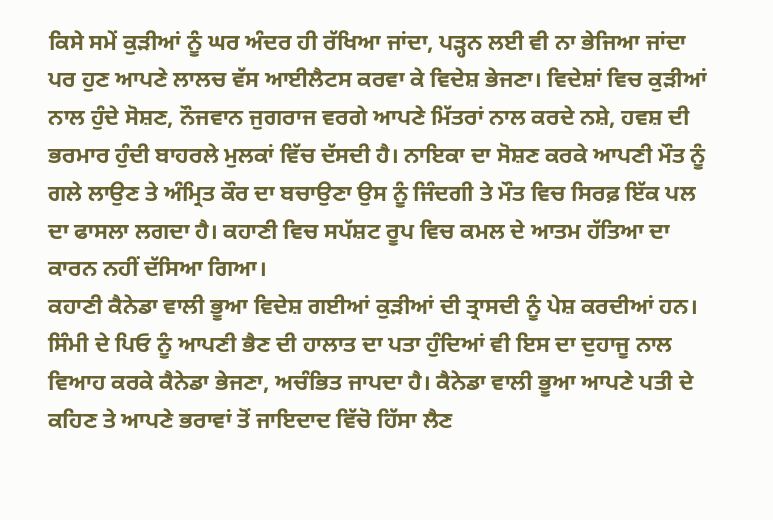ਕਿਸੇ ਸਮੇਂ ਕੁੜੀਆਂ ਨੂੰ ਘਰ ਅੰਦਰ ਹੀ ਰੱਖਿਆ ਜਾਂਦਾ, ਪੜ੍ਹਨ ਲਈ ਵੀ ਨਾ ਭੇਜਿਆ ਜਾਂਦਾ ਪਰ ਹੁਣ ਆਪਣੇ ਲਾਲਚ ਵੱਸ ਆਈਲੈਟਸ ਕਰਵਾ ਕੇ ਵਿਦੇਸ਼ ਭੇਜਣਾ। ਵਿਦੇਸ਼ਾਂ ਵਿਚ ਕੁੜੀਆਂ ਨਾਲ ਹੁੰਦੇ ਸੋਸ਼ਣ, ਨੌਜਵਾਨ ਜੁਗਰਾਜ ਵਰਗੇ ਆਪਣੇ ਮਿੱਤਰਾਂ ਨਾਲ ਕਰਦੇ ਨਸ਼ੇ, ਹਵਸ਼ ਦੀ ਭਰਮਾਰ ਹੁੰਦੀ ਬਾਹਰਲੇ ਮੁਲਕਾਂ ਵਿੱਚ ਦੱਸਦੀ ਹੈ। ਨਾਇਕਾ ਦਾ ਸੋਸ਼ਣ ਕਰਕੇ ਆਪਣੀ ਮੌਤ ਨੂੰ ਗਲੇ ਲਾਉਣ ਤੇ ਅੰਮ੍ਰਿਤ ਕੌਰ ਦਾ ਬਚਾਉਣਾ ਉਸ ਨੂੰ ਜਿੰਦਗੀ ਤੇ ਮੌਤ ਵਿਚ ਸਿਰਫ਼ ਇੱਕ ਪਲ ਦਾ ਫਾਸਲਾ ਲਗਦਾ ਹੈ। ਕਹਾਣੀ ਵਿਚ ਸਪੱਸ਼ਟ ਰੂਪ ਵਿਚ ਕਮਲ ਦੇ ਆਤਮ ਹੱਤਿਆ ਦਾ ਕਾਰਨ ਨਹੀਂ ਦੱਸਿਆ ਗਿਆ।
ਕਹਾਣੀ ਕੈਨੇਡਾ ਵਾਲੀ ਭੂਆ ਵਿਦੇਸ਼ ਗਈਆਂ ਕੁੜੀਆਂ ਦੀ ਤ੍ਰਾਸਦੀ ਨੂੰ ਪੇਸ਼ ਕਰਦੀਆਂ ਹਨ। ਸਿੰਮੀ ਦੇ ਪਿਓ ਨੂੰ ਆਪਣੀ ਭੈਣ ਦੀ ਹਾਲਾਤ ਦਾ ਪਤਾ ਹੁੰਦਿਆਂ ਵੀ ਇਸ ਦਾ ਦੁਹਾਜੂ ਨਾਲ ਵਿਆਹ ਕਰਕੇ ਕੈਨੇਡਾ ਭੇਜਣਾ, ਅਚੰਭਿਤ ਜਾਪਦਾ ਹੈ। ਕੈਨੇਡਾ ਵਾਲੀ ਭੂਆ ਆਪਣੇ ਪਤੀ ਦੇ ਕਹਿਣ ਤੇ ਆਪਣੇ ਭਰਾਵਾਂ ਤੋਂ ਜਾਇਦਾਦ ਵਿੱਚੋ ਹਿੱਸਾ ਲੈਣ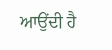ਆਉਂਦੀ ਹੈ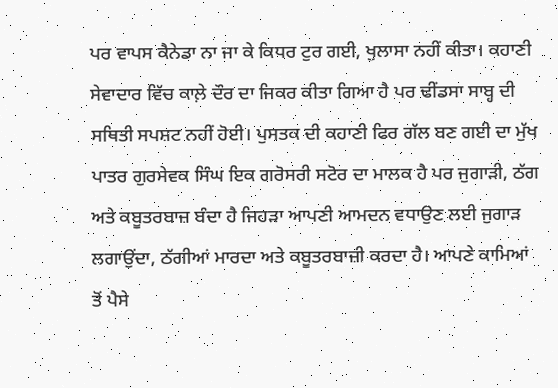ਪਰ ਵਾਪਸ ਕੈਨੇਡਾ ਨਾ ਜਾ ਕੇ ਕਿਧਰ ਟੁਰ ਗਈ, ਖੁਲਾਸਾ ਨਹੀਂ ਕੀਤਾ। ਕਹਾਣੀ ਸੇਵਾਦਾਰ ਵਿੱਚ ਕਾਲ਼ੇ ਦੌਰ ਦਾ ਜਿਕਰ ਕੀਤਾ ਗਿਆ ਹੈ ਪਰ ਢੀਂਡਸਾ ਸਾਬ੍ਹ ਦੀ ਸਥਿਤੀ ਸਪਸ਼ਟ ਨਹੀਂ ਹੋਈ। ਪੁਸਤਕ ਦੀ ਕਹਾਣੀ ਫਿਰ ਗੱਲ ਬਣ ਗਈ ਦਾ ਮੁੱਖ ਪਾਤਰ ਗੁਰਸੇਵਕ ਸਿੰਘ ਇਕ ਗਰੋਸਰੀ ਸਟੋਰ ਦਾ ਮਾਲਕ ਹੈ ਪਰ ਜੁਗਾੜੀ, ਠੱਗ ਅਤੇ ਕਬੂਤਰਬਾਜ਼ ਬੰਦਾ ਹੈ ਜਿਹੜਾ ਆਪਣੀ ਆਮਦਨ ਵਧਾਉਣ ਲਈ ਜੁਗਾੜ ਲਗਾਉਂਦਾ, ਠੱਗੀਆਂ ਮਾਰਦਾ ਅਤੇ ਕਬੂਤਰਬਾਜ਼ੀ ਕਰਦਾ ਹੈ। ਆਪਣੇ ਕਾਮਿਆਂ ਤੋਂ ਪੈਸੇ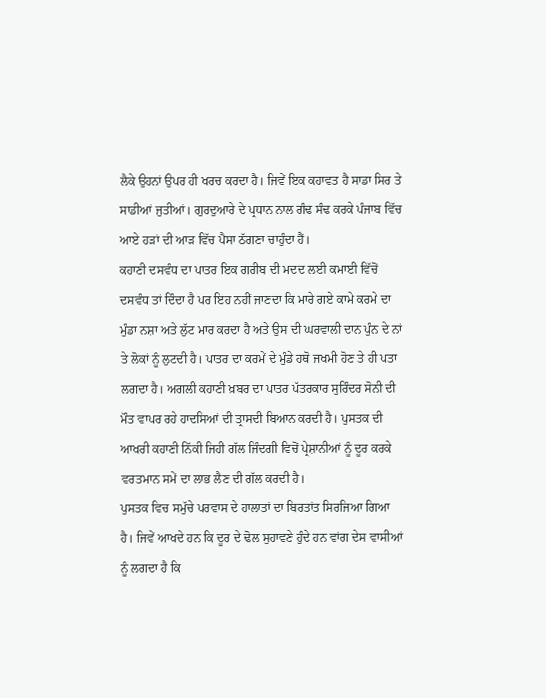ਲੈਕੇ ਉਹਨਾਂ ਉਪਰ ਹੀ ਖਰਚ ਕਰਦਾ ਹੈ। ਜਿਵੇਂ ਇਕ ਕਹਾਵਤ ਹੈ ਸਾਡਾ ਸਿਰ ਤੇ ਸਾਡੀਆਂ ਜੁਤੀਆਂ। ਗੁਰਦੁਆਰੇ ਦੇ ਪ੍ਰਧਾਨ ਨਾਲ ਗੰਢ ਸੰਢ ਕਰਕੇ ਪੰਜਾਬ ਵਿੱਚ ਆਏ ਹੜਾਂ ਦੀ ਆੜ ਵਿੱਚ ਪੈਸਾ ਠੱਗਣਾ ਚਾਹੁੰਦਾ ਹੈਂ।
ਕਹਾਣੀ ਦਸਵੰਧ ਦਾ ਪਾਤਰ ਇਕ ਗਰੀਬ ਦੀ ਮਦਦ ਲਈ ਕਮਾਈ ਵਿੱਚੋਂ ਦਸਵੰਧ ਤਾਂ ਦਿੰਦਾ ਹੈ ਪਰ ਇਹ ਨਹੀਂ ਜਾਣਦਾ ਕਿ ਮਾਰੇ ਗਏ ਕਾਮੇ ਕਰਮੇ ਦਾ ਮੁੰਡਾ ਨਸ਼ਾ ਅਤੇ ਲੁੱਟ ਮਾਰ ਕਰਦਾ ਹੈ ਅਤੇ ਉਸ ਦੀ ਘਰਵਾਲੀ ਦਾਨ ਪੁੰਨ ਦੇ ਨਾਂ ਤੇ ਲੋਕਾਂ ਨੂੰ ਲੁਟਦੀ ਹੈ। ਪਾਤਰ ਦਾ ਕਰਮੇਂ ਦੇ ਮੁੰਡੇ ਹਥੋ ਜਖਮੀ ਹੋਣ ਤੇ ਹੀ ਪਤਾ ਲਗਦਾ ਹੈ। ਅਗਲੀ ਕਹਾਣੀ ਖ਼ਬਰ ਦਾ ਪਾਤਰ ਪੱਤਰਕਾਰ ਸੁਰਿੰਦਰ ਸੋਨੀ ਦੀ ਮੌਤ ਵਾਪਰ ਰਹੇ ਹਾਦਸਿਆਂ ਦੀ ਤ੍ਰਾਸਦੀ ਬਿਆਨ ਕਰਦੀ ਹੈ। ਪੁਸਤਕ ਦੀ ਆਖਰੀ ਕਹਾਣੀ ਨਿੱਕੀ ਜਿਹੀ ਗੱਲ ਜਿੰਦਗੀ ਵਿਚੋਂ ਪ੍ਰੇਸ਼ਾਨੀਆਂ ਨੂੰ ਦੂਰ ਕਰਕੇ ਵਰਤਮਾਨ ਸਮੇਂ ਦਾ ਲਾਭ ਲੈਣ ਦੀ ਗੱਲ ਕਰਦੀ ਹੈ।
ਪੁਸਤਕ ਵਿਚ ਸਮੁੱਚੇ ਪਰਵਾਸ ਦੇ ਹਾਲਾਤਾਂ ਦਾ ਬਿਰਤਾਂਤ ਸਿਰਜਿਆ ਗਿਆ ਹੈ। ਜਿਵੇਂ ਆਖਦੇ ਹਨ ਕਿ ਦੂਰ ਦੇ ਢੋਲ ਸੁਹਾਵਣੇ ਹੁੰਦੇ ਹਨ ਵਾਂਗ ਦੇਸ ਵਾਸੀਆਂ ਨੂੰ ਲਗਦਾ ਹੈ ਕਿ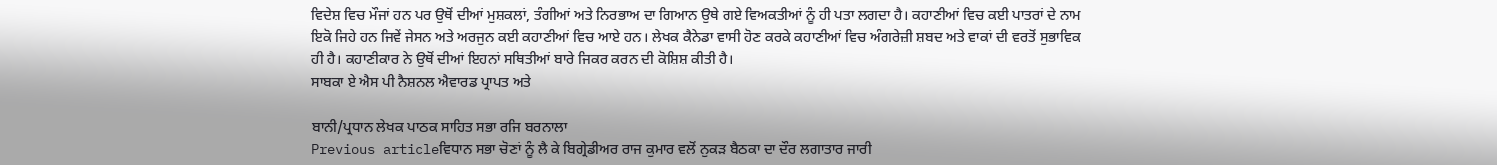ਵਿਦੇਸ਼ ਵਿਚ ਮੌਜਾਂ ਹਨ ਪਰ ਉਥੋਂ ਦੀਆਂ ਮੁਸ਼ਕਲਾਂ, ਤੰਗੀਆਂ ਅਤੇ ਨਿਰਭਾਅ ਦਾ ਗਿਆਨ ਉਥੇ ਗਏ ਵਿਅਕਤੀਆਂ ਨੂੰ ਹੀ ਪਤਾ ਲਗਦਾ ਹੈ। ਕਹਾਣੀਆਂ ਵਿਚ ਕਈ ਪਾਤਰਾਂ ਦੇ ਨਾਮ ਇਕੋ ਜਿਹੇ ਹਨ ਜਿਵੇਂ ਜੇਸਨ ਅਤੇ ਅਰਜੁਨ ਕਈ ਕਹਾਣੀਆਂ ਵਿਚ ਆਏ ਹਨ। ਲੇਖਕ ਕੈਨੇਡਾ ਵਾਸੀ ਹੋਣ ਕਰਕੇ ਕਹਾਣੀਆਂ ਵਿਚ ਅੰਗਰੇਜ਼ੀ ਸ਼ਬਦ ਅਤੇ ਵਾਕਾਂ ਦੀ ਵਰਤੋਂ ਸੁਭਾਵਿਕ ਹੀ ਹੈ। ਕਹਾਣੀਕਾਰ ਨੇ ਉਥੋਂ ਦੀਆਂ ਇਹਨਾਂ ਸਥਿਤੀਆਂ ਬਾਰੇ ਜਿਕਰ ਕਰਨ ਦੀ ਕੋਸ਼ਿਸ਼ ਕੀਤੀ ਹੈ।
ਸਾਬਕਾ ਏ ਐਸ ਪੀ ਨੈਸ਼ਨਲ ਐਵਾਰਡ ਪ੍ਰਾਪਤ ਅਤੇ

ਬਾਨੀ/ਪ੍ਰਧਾਨ ਲੇਖਕ ਪਾਠਕ ਸਾਹਿਤ ਸਭਾ ਰਜਿ ਬਰਨਾਲਾ
Previous articleਵਿਧਾਨ ਸਭਾ ਚੋਣਾਂ ਨੂੰ ਲੈ ਕੇ ਬਿਗ੍ਰੇਡੀਅਰ ਰਾਜ ਕੁਮਾਰ ਵਲੋਂ ਨੁਕੜ ਬੈਠਕਾ ਦਾ ਦੌਰ ਲਗਾਤਾਰ ਜਾਰੀ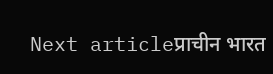Next articleप्राचीन भारत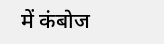में कंबोज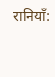रानियाँ: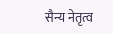सैन्य नेतृत्व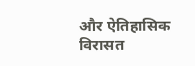और ऐतिहासिक विरासत